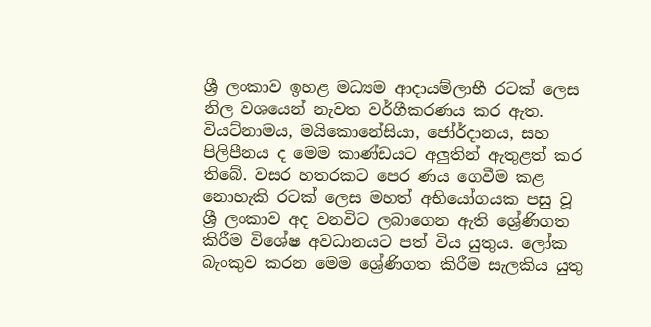ශ්‍රී ලංකාව ඉහළ මධ්‍යම ආදායම්ලාභී රටක් ලෙස නිල වශයෙන් නැවත වර්ගීකරණය කර ඇත. වියට්නාමය, මයිකොනේසියා, ජෝර්දානය, සහ පිලිපීනය ද මෙම කාණ්ඩයට අලුතින් ඇතුළත් කර තිබේ. වසර හතරකට පෙර ණය ගෙවීම කළ නොහැකි රටක් ලෙස මහත් අභියෝගයක පසු වූ  ශ්‍රී ලංකාව අද වනවිට ලබාගෙන ඇති ශ්‍රේණිගත කිරීම විශේෂ අවධානයට පත් විය යුතුය. ලෝක බැංකුව කරන මෙම ශ්‍රේණිගත කිරීම සැලකිය යුතු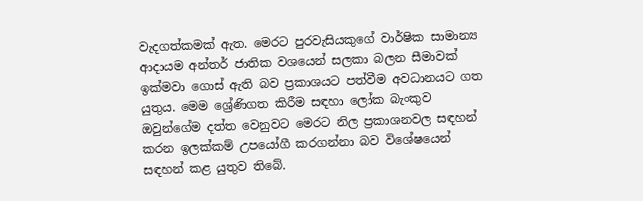වැදගත්කමක් ඇත. මෙරට පුරවැසියකුගේ වාර්ෂික සාමාන්‍ය ආදායම අන්තර් ජාතික වශයෙන් සලකා බලන සීමාවක් ඉක්මවා ගොස් ඇති බව ප්‍රකාශයට පත්වීම අවධානයට ගත යුතුය. මෙම ශ්‍රේණිගත කිරීම සඳහා ලෝක බැංකුව ඔවුන්ගේම දත්ත වෙනුවට මෙරට නිල ප්‍රකාශනවල සඳහන් කරන ඉලක්කම් උපයෝගී කරගන්නා බව විශේෂයෙන් සඳහන් කළ යුතුව තිබේ.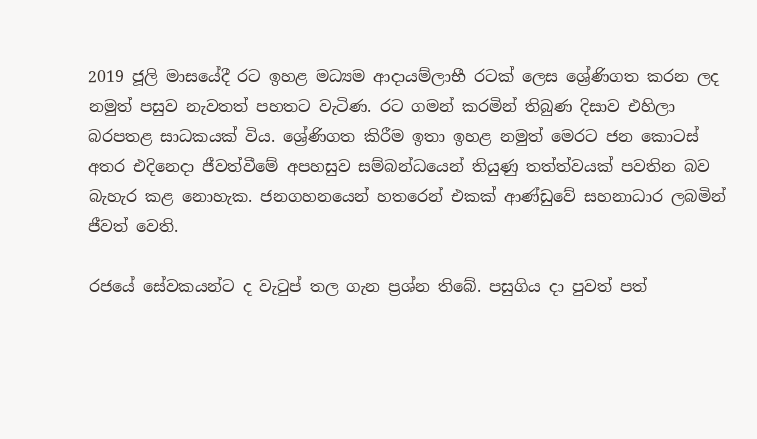2019 ජූලි මාසයේදී රට ඉහළ මධ්‍යම ආදායම්ලාභී රටක් ලෙස ශ්‍රේණිගත කරන ලද නමුත් පසුව නැවතත් පහතට වැටිණ. රට ගමන් කරමින් තිබුණ දිසාව එහිලා බරපතළ සාධකයක් විය. ශ්‍රේණිගත කිරීම ඉතා ඉහළ නමුත් මෙරට ජන කොටස් අතර එදිනෙදා ජීවත්වීමේ අපහසුව සම්බන්ධයෙන් තියුණු තත්ත්වයක් පවතින බව බැහැර කළ නොහැක. ජනගහනයෙන් හතරෙන් එකක් ආණ්ඩුවේ සහනාධාර ලබමින් ජීවත් වෙති.

රජයේ සේවකයන්ට ද වැටුප් තල ගැන ප්‍රශ්න තිබේ. පසුගිය දා පුවත් පත්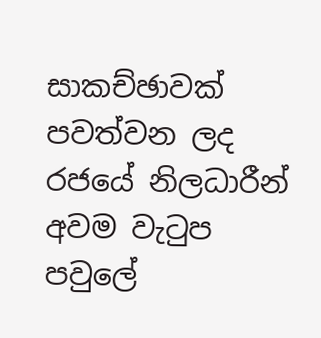සාකච්ඡාවක් පවත්වන ලද රජයේ නිලධාරීන් අවම වැටුප පවුලේ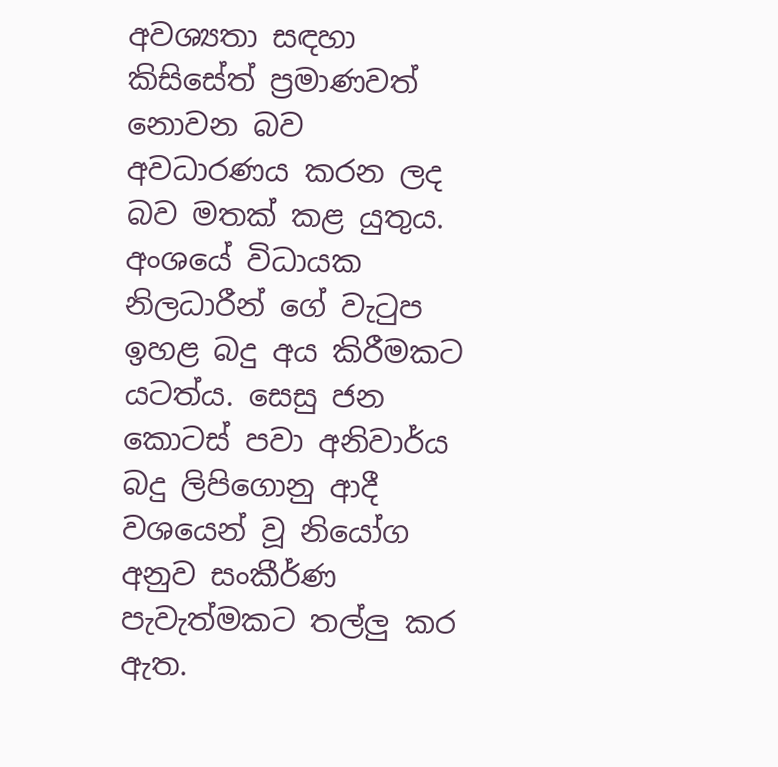අවශ්‍යතා සඳහා කිසිසේත් ප්‍රමාණවත් නොවන බව අවධාරණය කරන ලද බව මතක් කළ යුතුය. අංශයේ විධායක නිලධාරීන් ගේ වැටුප ඉහළ බදු අය කිරීමකට යටත්ය. සෙසු ජන කොටස් පවා අනිවාර්ය බදු ලිපිගොනු ආදී වශයෙන් වූ නියෝග අනුව සංකීර්ණ පැවැත්මකට තල්ලු කර ඇත.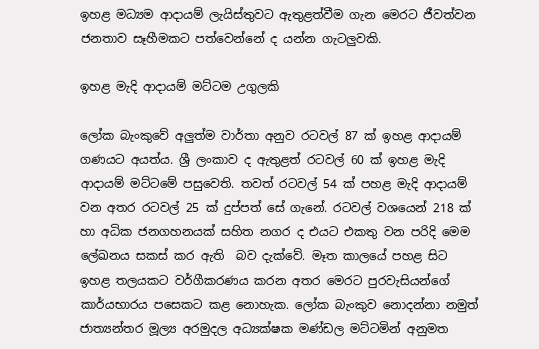ඉහළ මධ්‍යම ආදායම් ලැයිස්තුවට ඇතුළත්වීම ගැන මෙරට ජීවත්වන ජනතාව සෑහීමකට පත්වෙන්නේ ද යන්න ගැටලුවකි.

ඉහළ මැදි ආදායම් මට්ටම උගුලකි

ලෝක බැංකුවේ අලුත්ම වාර්තා අනුව රටවල් 87 ක් ඉහළ ආදායම් ගණයට අයත්ය. ශ්‍රී ලංකාව ද ඇතුළත් රටවල් 60 ක් ඉහළ මැදි ආදායම් මට්ටමේ පසුවෙති. තවත් රටවල් 54 ක් පහළ මැදි ආදායම් වන අතර රටවල් 25 ක් දුප්පත් සේ ගැනේ. රටවල් වශයෙන් 218 ක් හා අධික ජනගහනයක් සහිත නගර ද එයට එකතු වන පරිදි මෙම ලේඛනය සකස් කර ඇති  බව දැක්වේ. මෑත කාලයේ පහළ සිට ඉහළ තලයකට වර්ගීකරණය කරන අතර මෙරට පුරවැසියන්ගේ කාර්යභාරය පසෙකට කළ නොහැක. ලෝක බැංකුව නොදන්නා නමුත් ජාත්‍යන්තර මූල්‍ය අරමුදල අධ්‍යක්ෂක මණ්ඩල මට්ටමින් අනුමත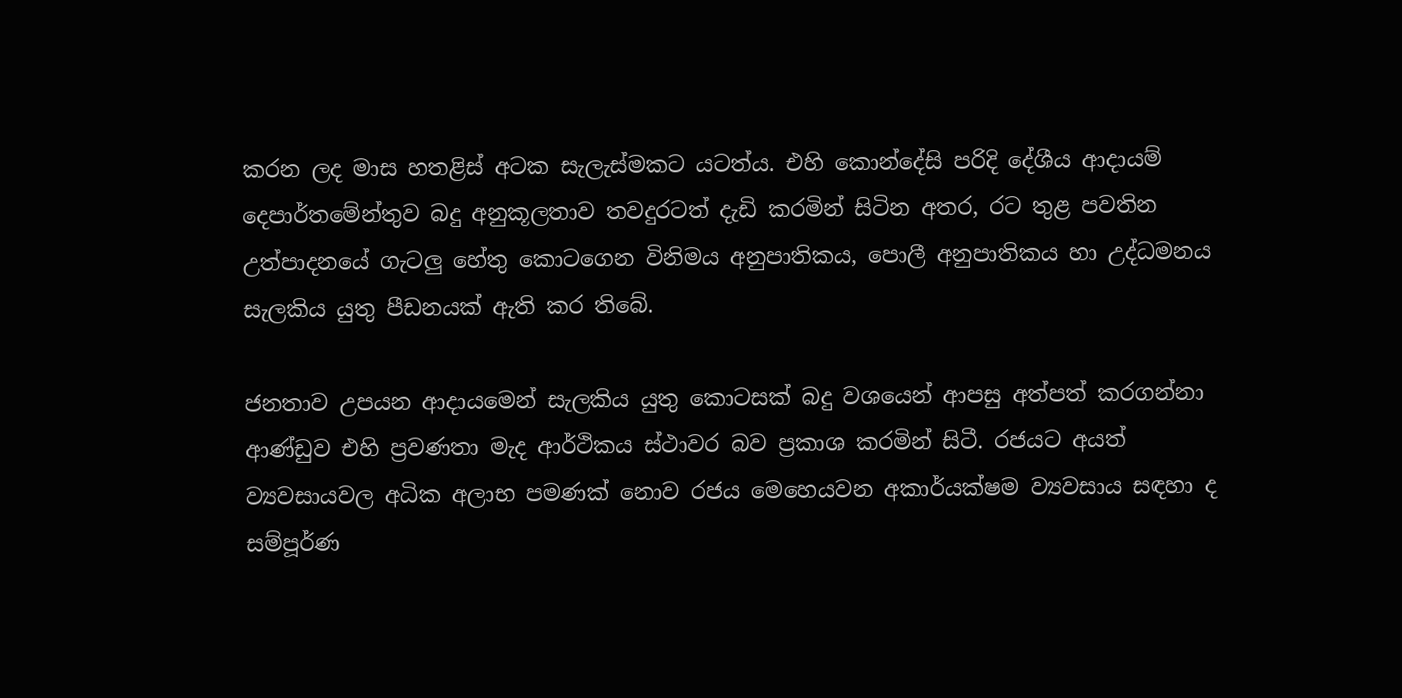කරන ලද මාස හතළිස් අටක සැලැස්මකට යටත්ය. එහි කොන්දේසි පරිදි දේශීය ආදායම් දෙපාර්තමේන්තුව බදු අනුකූලතාව තවදුරටත් දැඩි කරමින් සිටින අතර, රට තුළ පවතින උත්පාදනයේ ගැටලු හේතු කොටගෙන විනිමය අනුපාතිකය, පොලී අනුපාතිකය හා උද්ධමනය සැලකිය යුතු පීඩනයක් ඇති කර තිබේ.

ජනතාව උපයන ආදායමෙන් සැලකිය යුතු කොටසක් බදු වශයෙන් ආපසු අත්පත් කරගන්නා ආණ්ඩුව එහි ප්‍රවණතා මැද ආර්ථිකය ස්ථාවර බව ප්‍රකාශ කරමින් සිටී. රජයට අයත් ව්‍යවසායවල අධික අලාභ පමණක් නොව රජය මෙහෙයවන අකාර්යක්ෂම ව්‍යවසාය සඳහා ද සම්පූර්ණ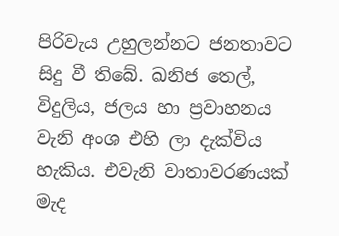පිරිවැය උහුලන්නට ජනතාවට සිදු වී තිබේ. ඛනිජ තෙල්, විදුලිය, ජලය හා ප්‍රවාහනය වැනි අංශ එහි ලා දැක්විය හැකිය. එවැනි වාතාවරණයක් මැද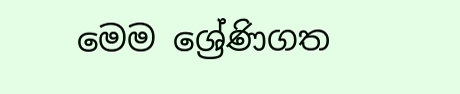මෙම ශ්‍රේණිගත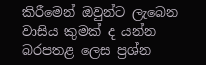කිරීමෙන් ඔවුන්ට ලැබෙන වාසිය කුමක් ද යන්න බරපතළ ලෙස ප්‍රශ්න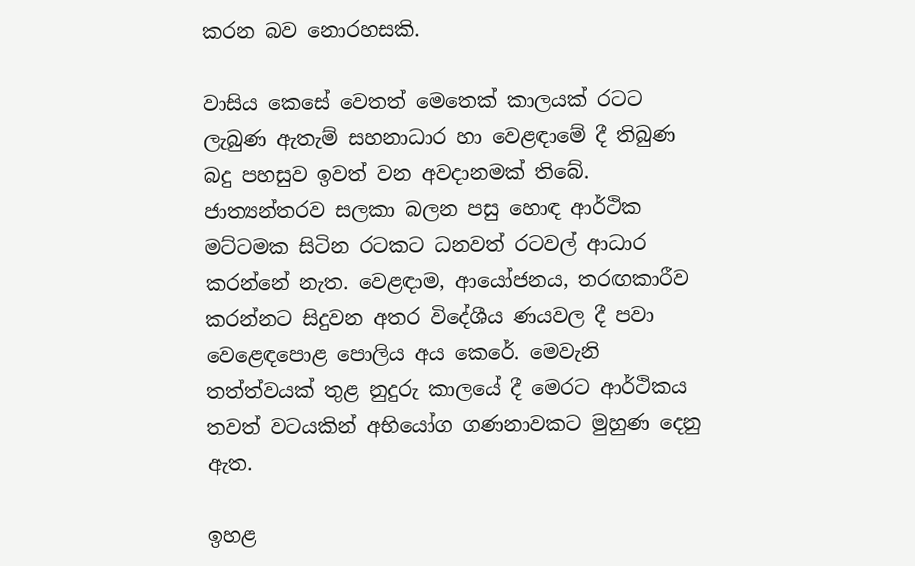කරන බව නොරහසකි.

වාසිය කෙසේ වෙතත් මෙතෙක් කාලයක් රටට ලැබුණ ඇතැම් සහනාධාර හා වෙළඳාමේ දී තිබුණ බදු පහසුව ඉවත් වන අවදානමක් තිබේ. ජාත්‍යන්තරව සලකා බලන පසු හොඳ ආර්ථික මට්ටමක සිටින රටකට ධනවත් රටවල් ආධාර කරන්නේ නැත. වෙළඳාම, ආයෝජනය, තරඟකාරීව කරන්නට සිදුවන අතර විදේශීය ණයවල දී පවා වෙළෙඳපොළ පොලිය අය කෙරේ. මෙවැනි තත්ත්වයක් තුළ නුදුරු කාලයේ දී මෙරට ආර්ථිකය තවත් වටයකින් අභියෝග ගණනාවකට මුහුණ දෙනු ඇත.

ඉහළ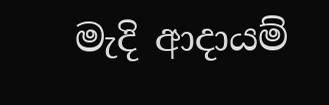මැදි ආදායම්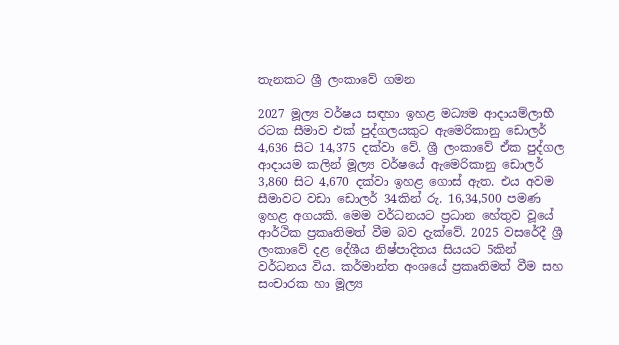තැනකට ශ්‍රී ලංකාවේ ගමන

2027 මූල්‍ය වර්ෂය සඳහා ඉහළ මධ්‍යම ආදායම්ලාභී රටක සීමාව එක් පුද්ගලයකුට ඇමෙරිකානු ඩොලර් 4,636 සිට 14,375 දක්වා වේ. ශ්‍රී ලංකාවේ ඒක පුද්ගල ආදායම කලින් මූල්‍ය වර්ෂයේ ඇමෙරිකානු ඩොලර් 3,860 සිට 4,670 දක්වා ඉහළ ගොස් ඇත. එය අවම සීමාවට වඩා ඩොලර් 34කින් රු. 16,34,500 පමණ ඉහළ අගයකි. මෙම වර්ධනයට ප්‍රධාන හේතුව වූයේ ආර්ථික ප්‍රකෘතිමත් වීම බව දැක්වේ. 2025 වසරේදී ශ්‍රී ලංකාවේ දළ දේශීය නිෂ්පාදිතය සියයට 5කින් වර්ධනය විය. කර්මාන්ත අංශයේ ප්‍රකෘතිමත් වීම සහ සංචාරක හා මූල්‍ය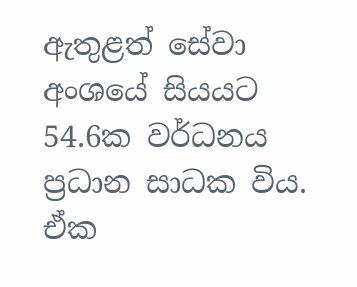ඇතුළත් සේවා අංශයේ සියයට 54.6ක වර්ධනය ප්‍රධාන සාධක විය. ඒක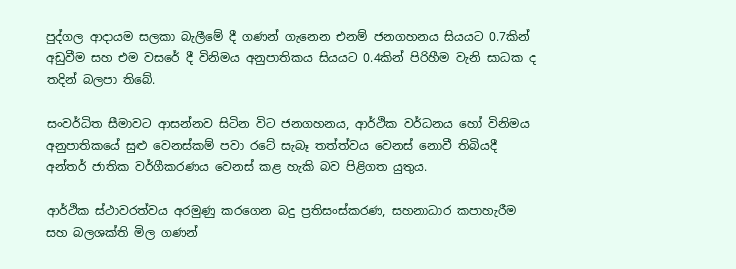පුද්ගල ආදායම සලකා බැලීමේ දී ගණන් ගැනෙන එනම් ජනගහනය සියයට 0.7කින් අඩුවීම සහ එම වසරේ දී විනිමය අනුපාතිකය සියයට 0.4කින් පිරිහීම වැනි සාධක ද තදින් බලපා තිබේ.

සංවර්ධිත සීමාවට ආසන්නව සිටින විට ජනගහනය, ආර්ථික වර්ධනය හෝ විනිමය අනුපාතිකයේ සුළු වෙනස්කම් පවා රටේ සැබෑ තත්ත්වය වෙනස් නොවී තිබියදී අන්තර් ජාතික වර්ගීකරණය වෙනස් කළ හැකි බව පිළිගත යුතුය.

ආර්ථික ස්ථාවරත්වය අරමුණු කරගෙන බදු ප්‍රතිසංස්කරණ, සහනාධාර කපාහැරීම සහ බලශක්ති මිල ගණන්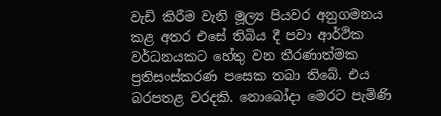වැඩි කිරීම වැනි මූල්‍ය පියවර අනුගමනය කළ අතර එසේ තිබිය දී පවා ආර්ථික වර්ධනයකට හේතු වන තීරණාත්මක ප්‍රතිසංස්කරණ පසෙක තබා තිබේ. එය බරපතළ වරදකි. නොබෝදා මෙරට පැමිණි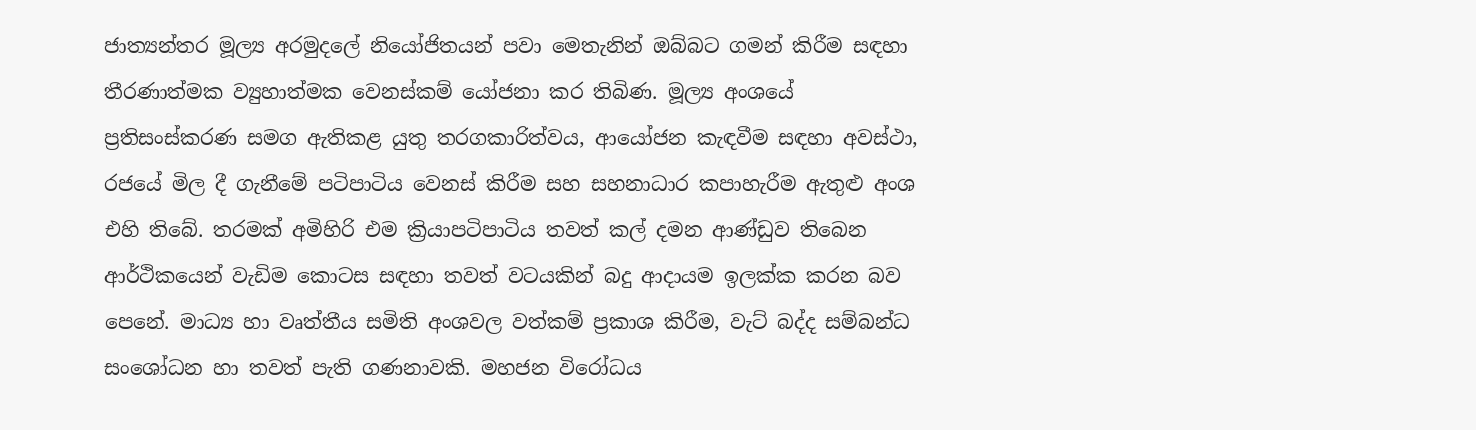ජාත්‍යන්තර මූල්‍ය අරමුදලේ නියෝජිතයන් පවා මෙතැනින් ඔබ්බට ගමන් කිරීම සඳහා තීරණාත්මක ව්‍යුහාත්මක වෙනස්කම් යෝජනා කර තිබිණ. මූල්‍ය අංශයේ ප්‍රතිසංස්කරණ සමග ඇතිකළ යුතු තරගකාරිත්වය, ආයෝජන කැඳවීම සඳහා අවස්ථා, රජයේ මිල දී ගැනීමේ පටිපාටිය වෙනස් කිරීම සහ සහනාධාර කපාහැරීම ඇතුළු අංශ එහි තිබේ. තරමක් අමිහිරි එම ක්‍රියාපටිපාටිය තවත් කල් දමන ආණ්ඩුව තිබෙන ආර්ථිකයෙන් වැඩිම කොටස සඳහා තවත් වටයකින් බදු ආදායම ඉලක්ක කරන බව පෙනේ. මාධ්‍ය හා වෘත්තීය සමිති අංශවල වත්කම් ප්‍රකාශ කිරීම, වැට් බද්ද සම්බන්ධ සංශෝධන හා තවත් පැති ගණනාවකි. මහජන විරෝධය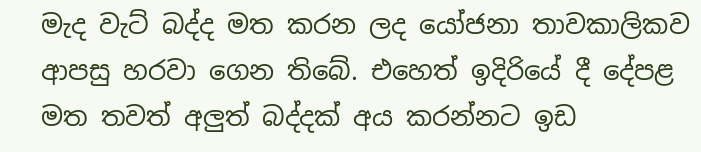මැද වැට් බද්ද මත කරන ලද යෝජනා තාවකාලිකව ආපසු හරවා ගෙන තිබේ. එහෙත් ඉදිරියේ දී දේපළ මත තවත් අලුත් බද්දක් අය කරන්නට ඉඩ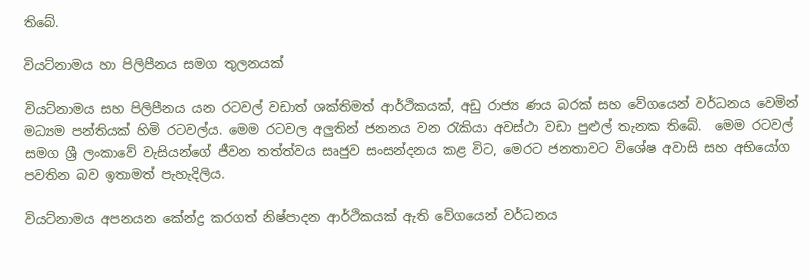තිබේ.

වියට්නාමය හා පිලිපීනය සමග තුලනයක්

වියට්නාමය සහ පිලිපීනය යන රටවල් වඩාත් ශක්තිමත් ආර්ථිකයක්, අඩු රාජ්‍ය ණය බරක් සහ වේගයෙන් වර්ධනය වෙමින් මධ්‍යම පන්තියක් හිමි රටවල්ය. මෙම රටවල අලුතින් ජනනය වන රැකියා අවස්ථා වඩා පුළුල් තැනක තිබේ.  මෙම රටවල් සමග ශ්‍රී ලංකාවේ වැසියන්ගේ ජීවන තත්ත්වය සෘජුව සංසන්දනය කළ විට, මෙරට ජනතාවට විශේෂ අවාසි සහ අභියෝග පවතින බව ඉතාමත් පැහැදිලිය.

වියට්නාමය අපනයන කේන්ද්‍ර කරගත් නිෂ්පාදන ආර්ථිකයක් ඇති වේගයෙන් වර්ධනය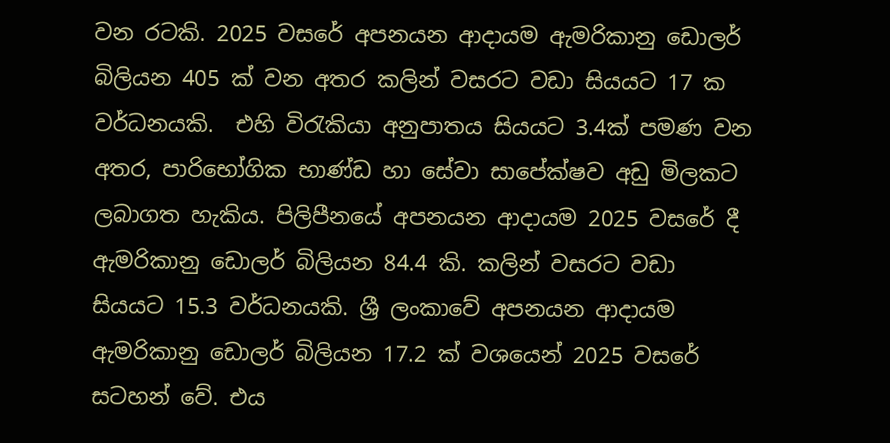වන රටකි. 2025 වසරේ අපනයන ආදායම ඇමරිකානු ඩොලර් බිලියන 405 ක් වන අතර කලින් වසරට වඩා සියයට 17 ක වර්ධනයකි.  එහි විරැකියා අනුපාතය සියයට 3.4ක් පමණ වන අතර, පාරිභෝගික භාණ්ඩ හා සේවා සාපේක්ෂව අඩු මිලකට ලබාගත හැකිය. පිලිපීනයේ අපනයන ආදායම 2025 වසරේ දී ඇමරිකානු ඩොලර් බිලියන 84.4 කි. කලින් වසරට වඩා සියයට 15.3 වර්ධනයකි. ශ්‍රී ලංකාවේ අපනයන ආදායම ඇමරිකානු ඩොලර් බිලියන 17.2 ක් වශයෙන් 2025 වසරේ සටහන් වේ. එය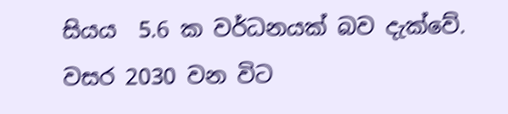සියය  5.6 ක වර්ධනයක් බව දැක්වේ. වසර 2030 වන විට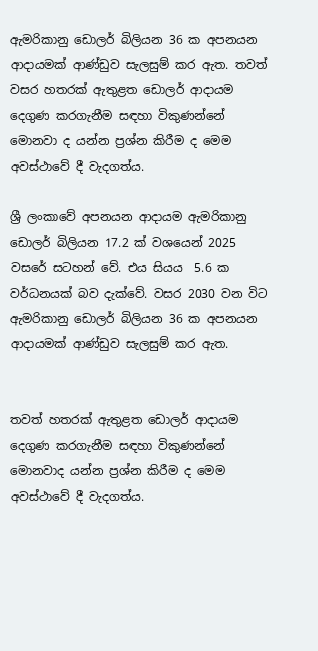ඇමරිකානු ඩොලර් බිලියන 36 ක අපනයන ආදායමක් ආණ්ඩුව සැලසුම් කර ඇත. තවත් වසර හතරක් ඇතුළත ඩොලර් ආදායම දෙගුණ කරගැනීම සඳහා විකුණන්නේ මොනවා ද යන්න ප්‍රශ්න කිරීම ද මෙම අවස්ථාවේ දී වැදගත්ය.

ශ්‍රී ලංකාවේ අපනයන ආදායම ඇමරිකානු ඩොලර් බිලියන 17.2 ක් වශයෙන් 2025 වසරේ සටහන් වේ. එය සියය  5.6 ක වර්ධනයක් බව දැක්වේ. වසර 2030 වන විට ඇමරිකානු ඩොලර් බිලියන 36 ක අපනයන ආදායමක් ආණ්ඩුව සැලසුම් කර ඇත.


තවත් හතරක් ඇතුළත ඩොලර් ආදායම දෙගුණ කරගැනීම සඳහා විකුණන්නේ මොනවාද යන්න ප්‍රශ්න කිරීම ද මෙම අවස්ථාවේ දී වැදගත්ය.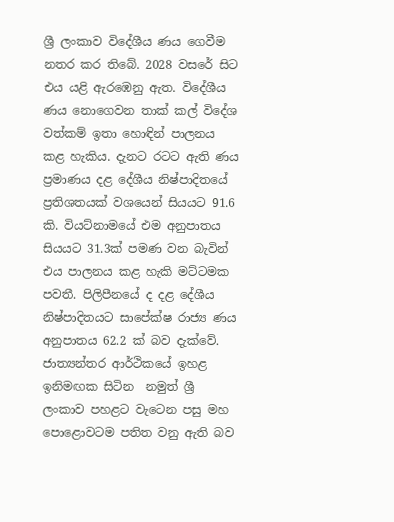ශ්‍රී ලංකාව විදේශීය ණය ගෙවීම නතර කර තිබේ. 2028 වසරේ සිට එය යළි ඇරඹෙනු ඇත. විදේශීය ණය නොගෙවන තාක් කල් විදේශ වත්කම් ඉතා හොඳින් පාලනය කළ හැකිය. දැනට රටට ඇති ණය ප්‍රමාණය දළ දේශීය නිෂ්පාදිතයේ ප්‍රතිශතයක් වශයෙන් සියයට 91.6 කි. වියට්නාමයේ එම අනුපාතය සියයට 31.3ක් පමණ වන බැවින් එය පාලනය කළ හැකි මට්ටමක පවතී. පිලිපීනයේ ද දළ දේශීය නිෂ්පාදිතයට සාපේක්ෂ රාජ්‍ය ණය අනුපාතය 62.2 ක් බව දැක්වේ. ජාත්‍යන්තර ආර්ථිකයේ ඉහළ ඉනිමඟක සිටින  නමුත් ශ්‍රී ලංකාව පහළට වැටෙන පසු මහ පොළොවටම පතිත වනු ඇති බව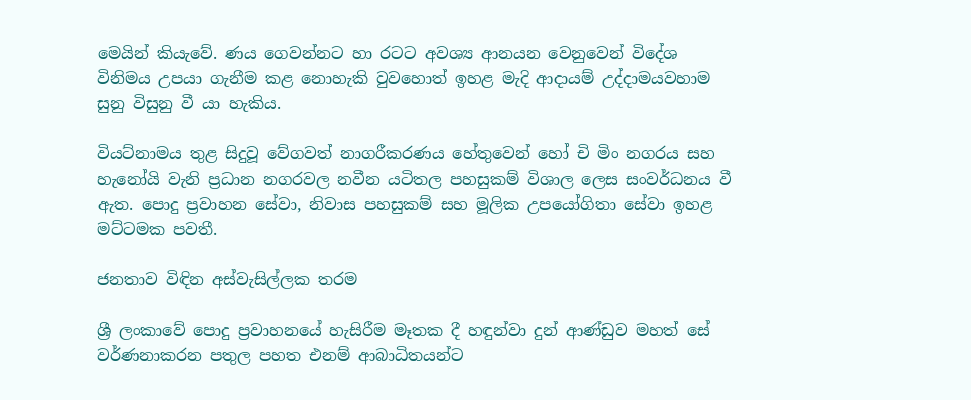මෙයින් කියැවේ. ණය ගෙවන්නට හා රටට අවශ්‍ය ආනයන වෙනුවෙන් විදේශ විනිමය උපයා ගැනීම කළ නොහැකි වුවහොත් ඉහළ මැදි ආදායම් උද්දාමයවහාම සුනු විසුනු වී යා හැකිය.

වියට්නාමය තුළ සිදුවූ වේගවත් නාගරීකරණය හේතුවෙන් හෝ චි මිං නගරය සහ හැනෝයි වැනි ප්‍රධාන නගරවල නවීන යටිතල පහසුකම් විශාල ලෙස සංවර්ධනය වී ඇත. පොදු ප්‍රවාහන සේවා, නිවාස පහසුකම් සහ මූලික උපයෝගිතා සේවා ඉහළ මට්ටමක පවතී.

ජනතාව විඳින අස්වැසිල්ලක තරම

ශ්‍රී ලංකාවේ පොදු ප්‍රවාහනයේ හැසිරීම මෑතක දී හඳුන්වා දුන් ආණ්ඩුව මහත් සේ වර්ණනාකරන පතුල පහත එනම් ආබාධිතයන්ට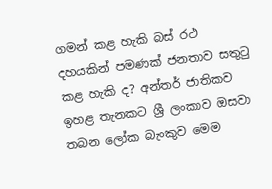ගමන් කළ හැකි බස් රථ දහයකින් පමණක් ජනතාව සතුටු කළ හැකි ද? අන්තර් ජාතිකව ඉහළ තැනකට ශ්‍රී ලංකාව ඔසවා තබන ලෝක බැංකුව මෙම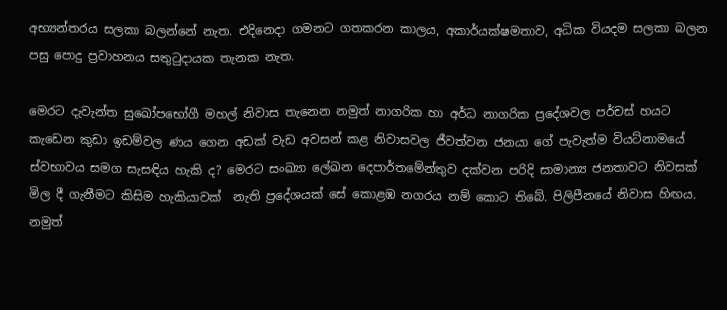අභ්‍යන්තරය සලකා බලන්නේ නැත. එදිනෙදා ගමනට ගතකරන කාලය, අකාර්යක්ෂමතාව, අධික වියදම සලකා බලන පසු පොදු ප්‍රවාහනය සතුටුදායක තැනක නැත.

මෙරට දැවැන්ත සුඛෝපභෝගී මහල් නිවාස තැනෙන නමුත් නාගරික හා අර්ධ නාගරික ප්‍රදේශවල පර්චස් හයට කැඩෙන කුඩා ඉඩම්වල ණය ගෙන අඩක් වැඩ අවසන් කළ නිවාසවල ජීවත්වන ජනයා ගේ පැවැත්ම වියට්නාමයේ ස්වභාවය සමග සැසඳිය හැකි ද? මෙරට සංඛ්‍යා ලේඛන දෙපාර්තමේන්තුව දක්වන පරිදි සාමාන්‍ය ජනතාවට නිවසක් මිල දී ගැනීමට කිසිම හැකියාවක්  නැති ප්‍රදේශයක් සේ කොළඹ නගරය නම් කොට තිබේ. පිලිපීනයේ නිවාස හිඟය. නමුත්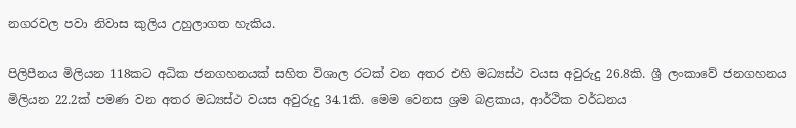නගරවල පවා නිවාස කුලිය උහුලාගත හැකිය.

පිලිපීනය මිලියන 118කට අධික ජනගහනයක් සහිත විශාල රටක් වන අතර එහි මධ්‍යස්ථ වයස අවුරුදු 26.8කි. ශ්‍රී ලංකාවේ ජනගහනය මිලියන 22.2ක් පමණ වන අතර මධ්‍යස්ථ වයස අවුරුදු 34.1කි. මෙම වෙනස ශ්‍රම බළකාය, ආර්ථික වර්ධනය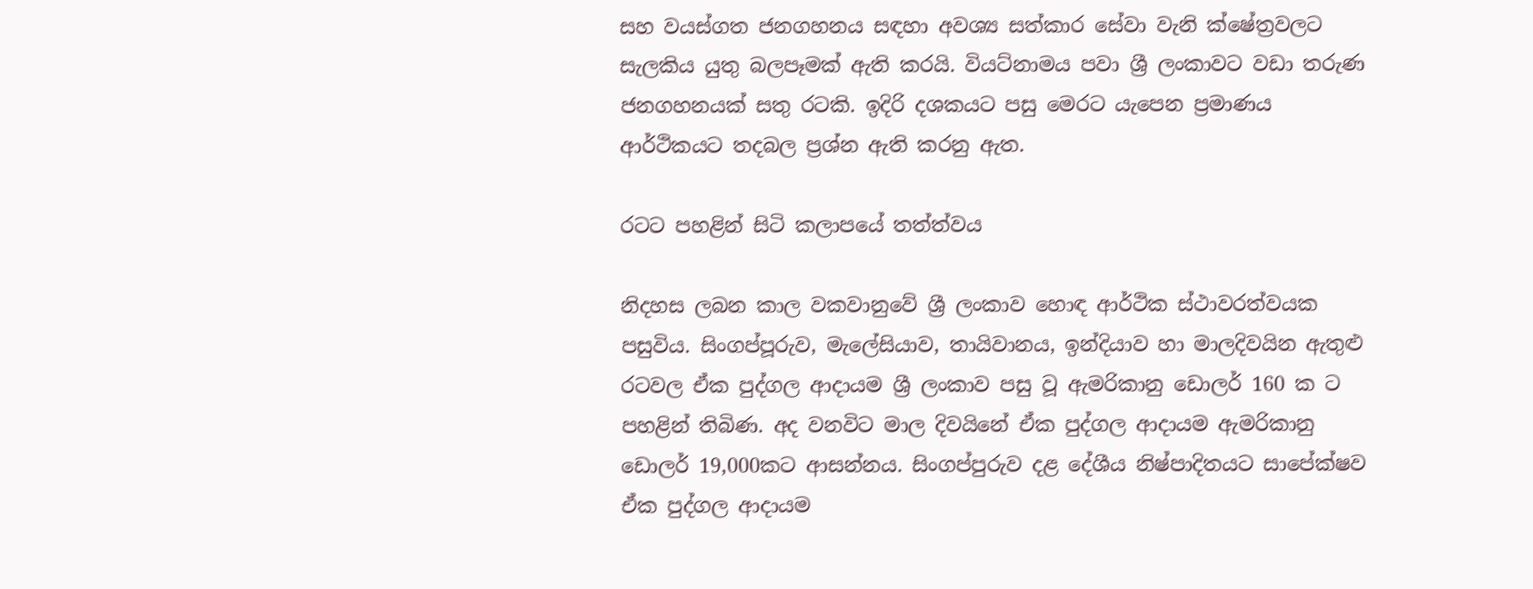සහ වයස්ගත ජනගහනය සඳහා අවශ්‍ය සත්කාර සේවා වැනි ක්ෂේත්‍රවලට සැලකිය යුතු බලපෑමක් ඇති කරයි. වියට්නාමය පවා ශ්‍රී ලංකාවට වඩා තරුණ ජනගහනයක් සතු රටකි. ඉදිරි දශකයට පසු මෙරට යැපෙන ප්‍රමාණය ආර්ථිකයට තදබල ප්‍රශ්න ඇති කරනු ඇත.

රටට පහළින් සිටි කලාපයේ තත්ත්වය

නිදහස ලබන කාල වකවානුවේ ශ්‍රී ලංකාව හොඳ ආර්ථික ස්ථාවරත්වයක පසුවිය. සිංගප්පූරුව, මැලේසියාව, තායිවානය, ඉන්දියාව හා මාලදිවයින ඇතුළු රටවල ඒක පුද්ගල ආදායම ශ්‍රී ලංකාව පසු වූ ඇමරිකානු ඩොලර් 160 ක ට පහළින් තිබිණ. අද වනවිට මාල දිවයිනේ ඒක පුද්ගල ආදායම ඇමරිකානු ඩොලර් 19,000කට ආසන්නය. සිංගප්පුරුව දළ දේශීය නිෂ්පාදිතයට සාපේක්ෂව ඒක පුද්ගල ආදායම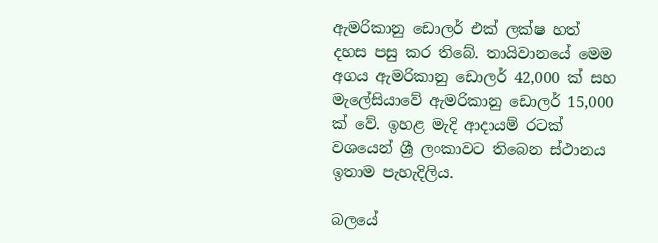ඇමරිකානු ඩොලර් එක් ලක්ෂ හත් දහස පසු කර තිබේ. තායිවානයේ මෙම අගය ඇමරිකානු ඩොලර් 42,000 ක් සහ මැලේසියාවේ ඇමරිකානු ඩොලර් 15,000 ක් වේ. ඉහළ මැදි ආදායම් රටක් වශයෙන් ශ්‍රී ලංකාවට තිබෙන ස්ථානය ඉතාම පැහැදිලිය.

බලයේ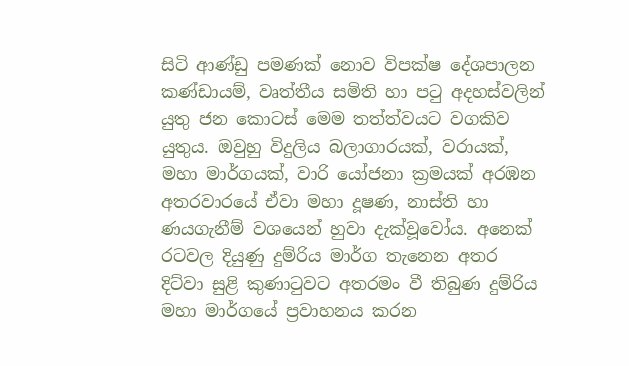සිටි ආණ්ඩු පමණක් නොව විපක්ෂ දේශපාලන කණ්ඩායම්, වෘත්තීය සමිති හා පටු අදහස්වලින් යුතු ජන කොටස් මෙම තත්ත්වයට වගකිව යුතුය. ඔවුහු විදුලිය බලාගාරයක්, වරායක්, මහා මාර්ගයක්, වාරි යෝජනා ක්‍රමයක් අරඹන අතරවාරයේ ඒවා මහා දූෂණ, නාස්ති හා ණයගැනීම් වශයෙන් හුවා දැක්වූවෝය. අනෙක් රටවල දියුණු දුම්රිය මාර්ග තැනෙන අතර දිට්වා සුළි කුණාටුවට අතරමං වී තිබුණ දුම්රිය මහා මාර්ගයේ ප්‍රවාහනය කරන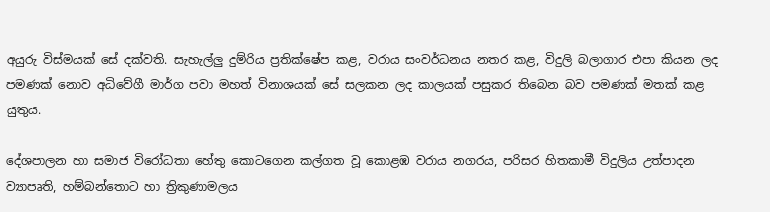අයුරු විස්මයක් සේ දක්වති. සැහැල්ලු දුම්රිය ප්‍රතික්ෂේප කළ, වරාය සංවර්ධනය නතර කළ, විදුලි බලාගාර එපා කියන ලද පමණක් නොව අධිවේගී මාර්ග පවා මහත් විනාශයක් සේ සලකන ලද කාලයක් පසුකර තිබෙන බව පමණක් මතක් කළ යුතුය.

දේශපාලන හා සමාජ විරෝධතා හේතු කොටගෙන කල්ගත වූ කොළඹ වරාය නගරය, පරිසර හිතකාමී විදුලිය උත්පාදන ව්‍යාපෘති, හම්බන්තොට හා ත්‍රිකුණාමලය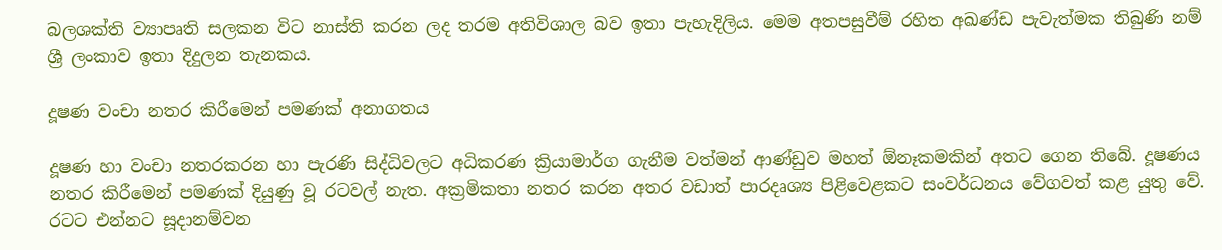බලශක්ති ව්‍යාපෘති සලකන විට නාස්ති කරන ලද තරම අතිවිශාල බව ඉතා පැහැදිලිය. මෙම අතපසුවීම් රහිත අඛණ්ඩ පැවැත්මක තිබුණි නම් ශ්‍රී ලංකාව ඉතා දිදුලන තැනකය.

දූෂණ වංචා නතර කිරීමෙන් පමණක් අනාගතය

දූෂණ හා වංචා නතරකරන හා පැරණි සිද්ධිවලට අධිකරණ ක්‍රියාමාර්ග ගැනීම වත්මන් ආණ්ඩුව මහත් ඕනෑකමකින් අතට ගෙන තිබේ. දූෂණය නතර කිරීමෙන් පමණක් දියුණු වූ රටවල් නැත. අක්‍රමිකතා නතර කරන අතර වඩාත් පාරදෘශ්‍ය පිළිවෙළකට සංවර්ධනය වේගවත් කළ යුතු වේ. රටට එන්නට සූදානම්වන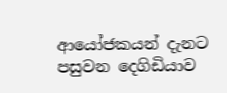ආයෝජකයන් දැනට පසුවන දෙගිඩියාව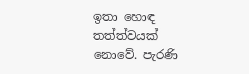ඉතා හොඳ තත්ත්වයක් නොවේ. පැරණි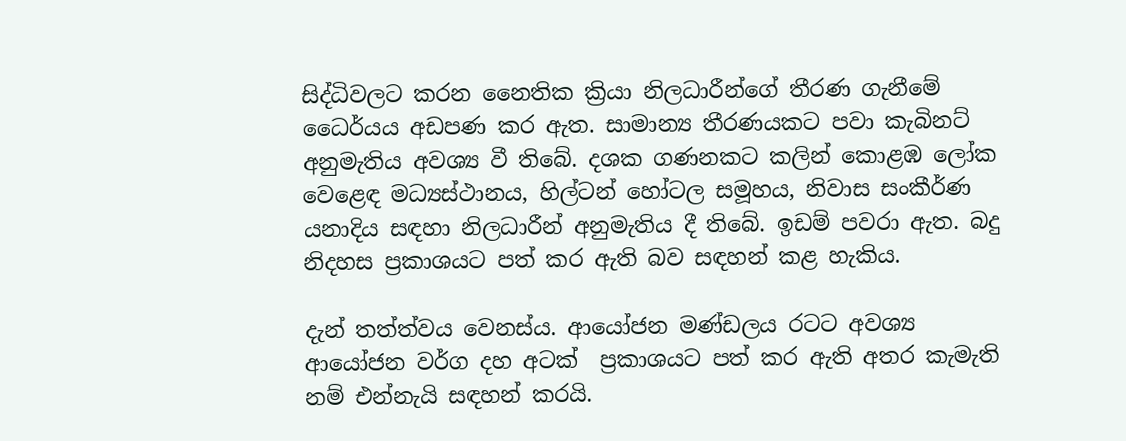සිද්ධිවලට කරන නෛතික ක්‍රියා නිලධාරීන්ගේ තීරණ ගැනීමේ ධෛර්යය අඩපණ කර ඇත. සාමාන්‍ය තීරණයකට පවා කැබිනට් අනුමැතිය අවශ්‍ය වී තිබේ. දශක ගණනකට කලින් කොළඹ ලෝක වෙළෙඳ මධ්‍යස්ථානය, හිල්ටන් හෝටල සමූහය, නිවාස සංකීර්ණ යනාදිය සඳහා නිලධාරීන් අනුමැතිය දී තිබේ. ඉඩම් පවරා ඇත. බදු නිදහස ප්‍රකාශයට පත් කර ඇති බව සඳහන් කළ හැකිය.

දැන් තත්ත්වය වෙනස්ය. ආයෝජන මණ්ඩලය රටට අවශ්‍ය ආයෝජන වර්ග දහ අටක්  ප්‍රකාශයට පත් කර ඇති අතර කැමැති නම් එන්නැයි සඳහන් කරයි.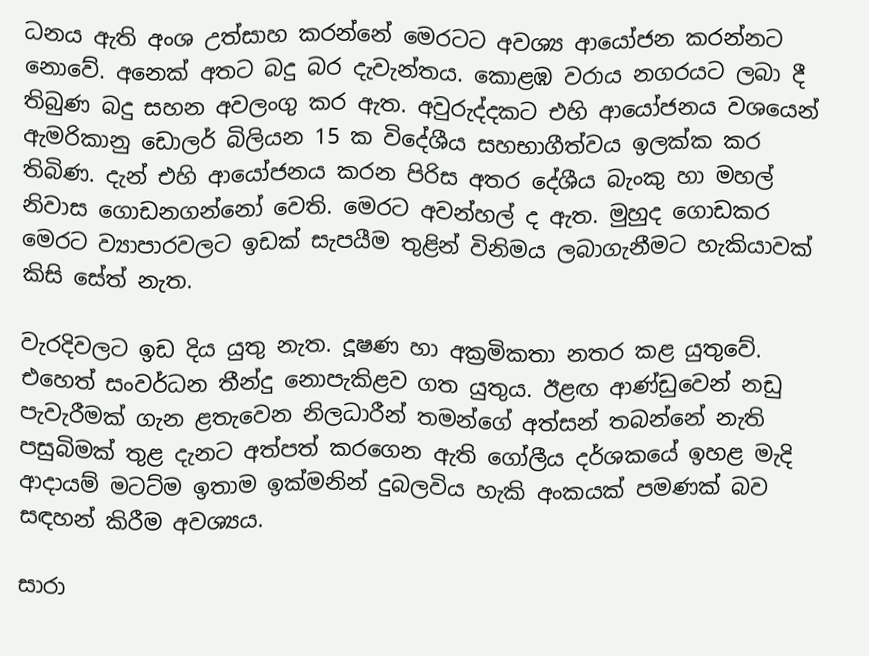ධනය ඇති අංශ උත්සාහ කරන්නේ මෙරටට අවශ්‍ය ආයෝජන කරන්නට නොවේ. අනෙක් අතට බදු බර දැවැන්තය. කොළඹ වරාය නගරයට ලබා දී තිබුණ බදු සහන අවලංගු කර ඇත. අවුරුද්දකට එහි ආයෝජනය වශයෙන් ඇමරිකානු ඩොලර් බිලියන 15 ක විදේශීය සහභාගීත්වය ඉලක්ක කර තිබිණ. දැන් එහි ආයෝජනය කරන පිරිස අතර දේශීය බැංකු හා මහල් නිවාස ගොඩනගන්නෝ වෙති. මෙරට අවන්හල් ද ඇත. මුහුද ගොඩකර මෙරට ව්‍යාපාරවලට ඉඩක් සැපයීම තුළින් විනිමය ලබාගැනීමට හැකියාවක් කිසි සේත් නැත.

වැරදිවලට ඉඩ දිය යුතු නැත. දූෂණ හා අක්‍රමිකතා නතර කළ යුතුවේ. එහෙත් සංවර්ධන තීන්දු නොපැකිළව ගත යුතුය. ඊළඟ ආණ්ඩුවෙන් නඩු පැවැරීමක් ගැන ළතැවෙන නිලධාරීන් තමන්ගේ අත්සන් තබන්නේ නැති පසුබිමක් තුළ දැනට අත්පත් කරගෙන ඇති ගෝලීය දර්ශකයේ ඉහළ මැදි ආදායම් මටට්ම ඉතාම ඉක්මනින් දුබලවිය හැකි අංකයක් පමණක් බව සඳහන් කිරීම අවශ්‍යය.

සාරා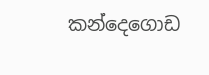කන්දෙගොඩ